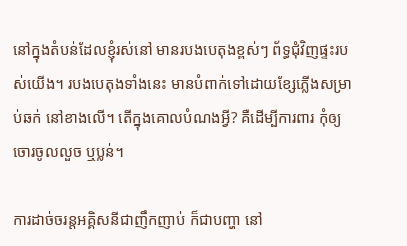នៅក្នុងតំបន់ដែលខ្ញុំរស់នៅ មានរបងបេតុងខ្ពស់ៗ ព័ទ្ធជុំវិញផ្ទះរបស់យើង។ របងបេតុងទាំងនេះ មានបំពាក់ទៅដោយខ្សែភ្លើងសម្រាប់ឆក់ នៅខាងលើ។ តើក្នុងគោលបំណងអ្វី? គឺដើម្បីការពារ កុំឲ្យចោរចូលលួច ឬប្លន់។

ការដាច់ចរន្តអគ្គិសនីជាញឹកញាប់ ក៏ជាបញ្ហា នៅ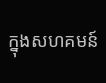ក្នុងសហគមន៍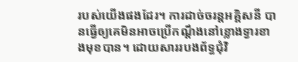របស់យើងផងដែរ។ ការដាច់ចរន្តអគ្គិសនី បានធ្វើឲ្យគេមិនអាចប្រើកណ្ដឹងនៅខ្លោងទ្វារខាងមុខបាន។ ដោយសាររបងព័ទ្ធជុំវិ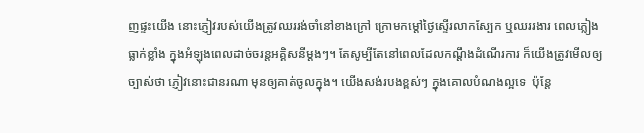ញផ្ទះយើង នោះភ្ញៀវរបស់យើងត្រូវឈររង់ចាំនៅខាងក្រៅ ក្រោមកម្តៅថ្ងៃស្ទើរលាកស្បែក ឬឈររងារ ពេលភ្លៀងធ្លាក់ខ្លាំង ក្នុងអំឡុងពេលដាច់ចរន្តអគ្គិសនីម្ដងៗ។ តែសូម្បីតែនៅពេលដែលកណ្ដឹងដំណើរការ ក៏យើងត្រូវមើលឲ្យច្បាស់ថា ភ្ញៀវនោះជានរណា មុនឲ្យគាត់ចូលក្នុង។ យើងសង់របងខ្ពស់ៗ ក្នុងគោលបំណងល្អទេ  ប៉ុន្តែ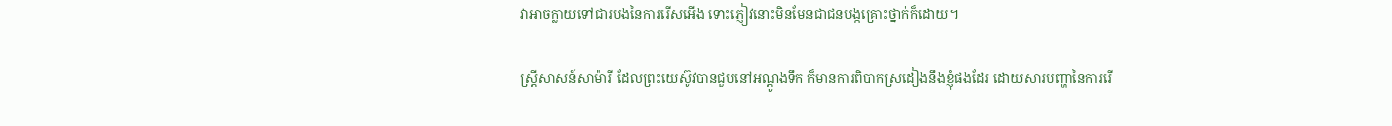វាអាចក្លាយទៅជារបងនៃការរើសអើង ទោះភ្ញៀវនោះមិនមែនជាជនបង្កគ្រោះថ្នាក់ក៏ដោយ។

ស្ដ្រីសាសន៍សាម៉ារី ដែលព្រះយេស៊ូវបានជួបនៅអណ្ដូងទឹក ក៏មានការពិបាកស្រដៀងនឹងខ្ញុំផងដែរ ដោយសារបញ្ហានៃការរើ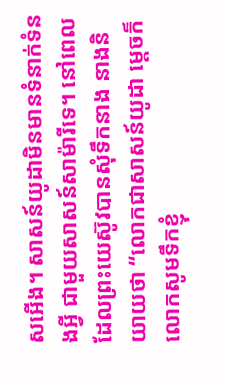សអើង។ សាសន៍យូដាមិនមានទំនាក់ទំនងអ្វី ជាមួយសាសន៍សាម៉ារីទេ។ នៅពេលដែលព្រះយេស៊ូវបានសុំទឹកនាង នាងនិយាយថា “លោកជាសាសន៍យូដា ម្តេចក៏លោកសូមទឹកខ្ញុំ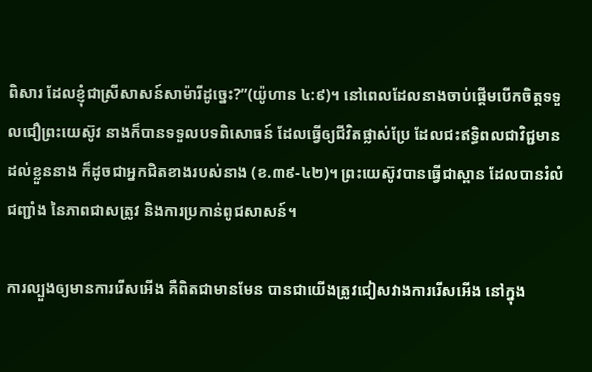ពិសារ ដែលខ្ញុំជាស្រីសាសន៍សាម៉ារីដូច្នេះ?”(យ៉ូហាន ៤:៩)។ នៅពេលដែលនាងចាប់ផ្តើមបើកចិត្តទទួលជឿព្រះយេស៊ូវ នាងក៏បានទទួលបទពិសោធន៍ ដែលធ្វើឲ្យជីវិតផ្លាស់ប្រែ ដែលជះឥទ្ធិពលជាវិជ្ជមាន ដល់ខ្លួននាង ក៏ដូចជាអ្នកជិតខាងរបស់នាង (ខ.៣៩-៤២)។ ព្រះយេស៊ូវបានធ្វើជាស្ពាន ដែលបានរំលំជញ្ជាំង នៃភាពជាសត្រូវ និងការប្រកាន់ពូជសាសន៍។

ការល្បួងឲ្យមានការរើសអើង គឺពិតជាមានមែន បានជាយើងត្រូវជៀសវាងការរើសអើង នៅក្នុង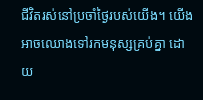ជីវិតរស់នៅប្រចាំថ្ងៃរបស់យើង។ យើងអាចឈោងទៅរកមនុស្សគ្រប់គ្នា ដោយ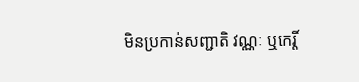មិនប្រកាន់សញ្ជាតិ វណ្ណៈ ឬកេរ្តិ៍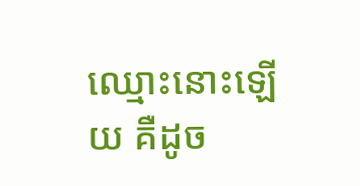ឈ្មោះនោះឡើយ គឺដូច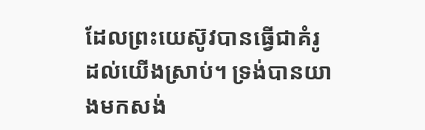ដែលព្រះយេស៊ូវបានធ្វើជាគំរូដល់យើងស្រាប់។ ទ្រង់បានយាងមកសង់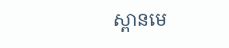ស្ពានមេ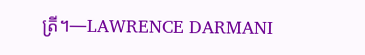ត្រី។—LAWRENCE DARMANI